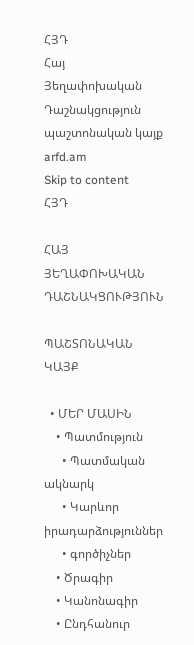ՀՅԴ
Հայ Յեղափոխական Դաշնակցություն պաշտոնական կայք arfd.am
Skip to content
ՀՅԴ

ՀԱՅ ՅԵՂԱՓՈԽԱԿԱՆ ԴԱՇՆԱԿՑՈՒԹՅՈՒՆ

ՊԱՇՏՈՆԱԿԱՆ ԿԱՅՔ

  • ՄԵՐ ՄԱՍԻՆ
    • Պատմություն
      • Պատմական ակնարկ
      • Կարևոր իրադարձություններ
      • գործիչներ
    • Ծրագիր
    • Կանոնագիր
    • Ընդհանուր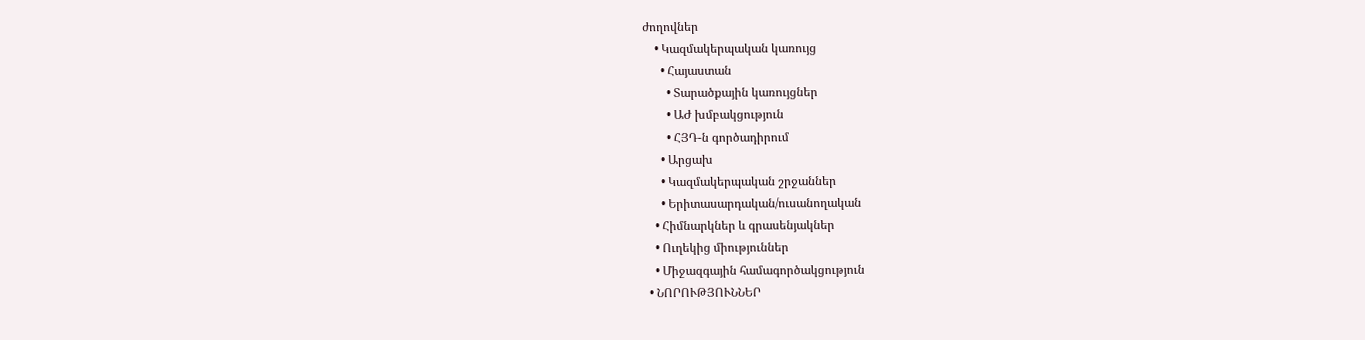ժողովներ
    • Կազմակերպական կառույց
      • Հայաստան
        • Տարածքային կառույցներ
        • ԱԺ խմբակցություն
        • ՀՅԴ-ն գործադիրում
      • Արցախ
      • Կազմակերպական շրջաններ
      • Երիտասարդական/ուսանողական
    • Հիմնարկներ և գրասենյակներ
    • Ուղեկից միություններ
    • Միջազգային համագործակցություն
  • ՆՈՐՈՒԹՅՈՒՆՆԵՐ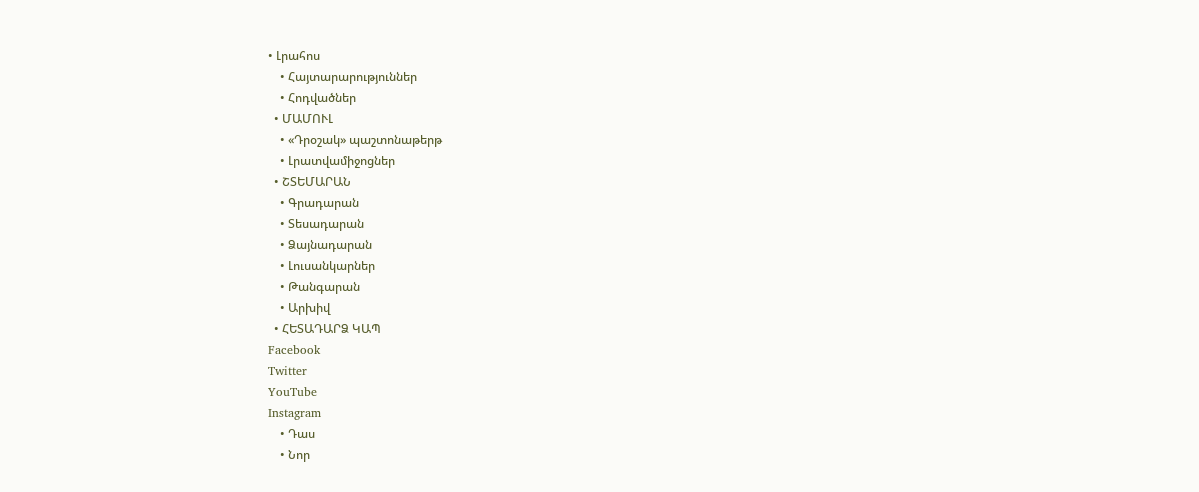• Լրահոս
    • Հայտարարություններ
    • Հոդվածներ
  • ՄԱՄՈՒԼ
    • «Դրօշակ» պաշտոնաթերթ
    • Լրատվամիջոցներ
  • ՇՏԵՄԱՐԱՆ
    • Գրադարան
    • Տեսադարան
    • Ձայնադարան
    • Լուսանկարներ
    • Թանգարան
    • Արխիվ
  • ՀԵՏԱԴԱՐՁ ԿԱՊ
Facebook
Twitter
YouTube
Instagram
    • Դաս
    • Նոր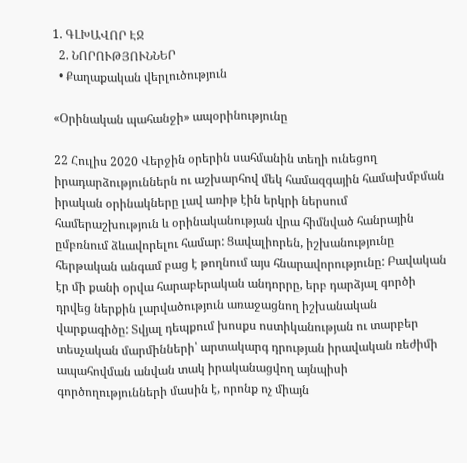1. ԳԼԽԱՎՈՐ ԷՋ
  2. ՆՈՐՈՒԹՅՈՒՆՆԵՐ
  • Քաղաքական վերլուծություն

«Օրինական պահանջի» ապօրինությունը

22 Հուլիս 2020 Վերջին օրերին սահմանին տեղի ունեցող իրադարձություններն ու աշխարհով մեկ համազգային համախմբման իրական օրինակները լավ առիթ էին երկրի ներսում համերաշխություն և օրինականության վրա հիմնված հանրային ըմբռնում ձևավորելու համար: Ցավալիորեն, իշխանությունը հերթական անգամ բաց է թողնում այս հնարավորությունը: Բավական էր մի քանի օրվա հարաբերական անդորրը, երբ դարձյալ գործի դրվեց ներքին լարվածություն առաջացնող իշխանական վարքագիծը: Տվյալ դեպքում խոսքս ոստիկանության ու տարբեր տեսչական մարմինների՝ արտակարգ դրության իրավական ռեժիմի ապահովման անվան տակ իրականացվող այնպիսի գործողությունների մասին է, որոնք ոչ միայն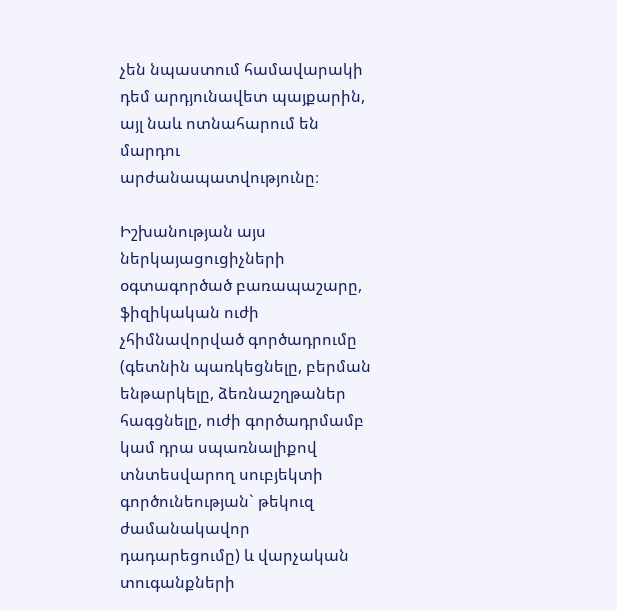չեն նպաստում համավարակի դեմ արդյունավետ պայքարին, այլ նաև ոտնահարում են մարդու արժանապատվությունը։

Իշխանության այս ներկայացուցիչների օգտագործած բառապաշարը, ֆիզիկական ուժի չհիմնավորված գործադրումը (գետնին պառկեցնելը, բերման ենթարկելը, ձեռնաշղթաներ հագցնելը, ուժի գործադրմամբ կամ դրա սպառնալիքով տնտեսվարող սուբյեկտի գործունեության` թեկուզ ժամանակավոր դադարեցումը) և վարչական տուգանքների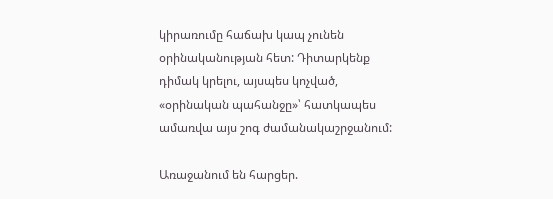կիրառումը հաճախ կապ չունեն օրինականության հետ: Դիտարկենք դիմակ կրելու, այսպես կոչված, «օրինական պահանջը»՝ հատկապես ամառվա այս շոգ ժամանակաշրջանում:

Առաջանում են հարցեր.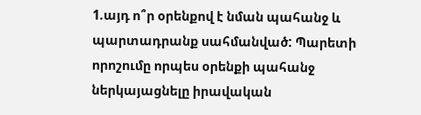1.այդ ո՞ր օրենքով է նման պահանջ և պարտադրանք սահմանված: Պարետի որոշումը որպես օրենքի պահանջ ներկայացնելը իրավական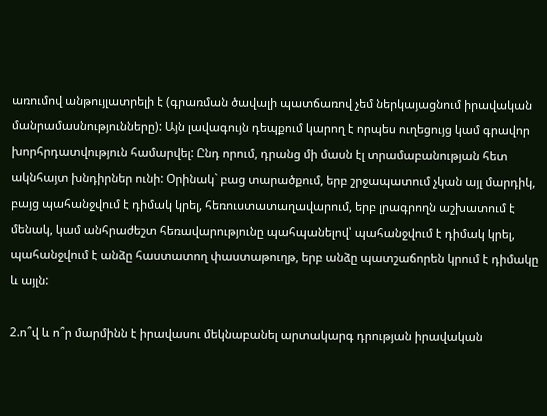առումով անթույլատրելի է (գրառման ծավալի պատճառով չեմ ներկայացնում իրավական մանրամասնությունները): Այն լավագույն դեպքում կարող է որպես ուղեցույց կամ գրավոր խորհրդատվություն համարվել: Ընդ որում, դրանց մի մասն էլ տրամաբանության հետ ակնհայտ խնդիրներ ունի: Օրինակ` բաց տարածքում, երբ շրջապատում չկան այլ մարդիկ, բայց պահանջվում է դիմակ կրել, հեռուստատաղավարում, երբ լրագրողն աշխատում է մենակ, կամ անհրաժեշտ հեռավարությունը պահպանելով՝ պահանջվում է դիմակ կրել, պահանջվում է անձը հաստատող փաստաթուղթ, երբ անձը պատշաճորեն կրում է դիմակը և այլն:

2.ո՞վ և ո՞ր մարմինն է իրավասու մեկնաբանել արտակարգ դրության իրավական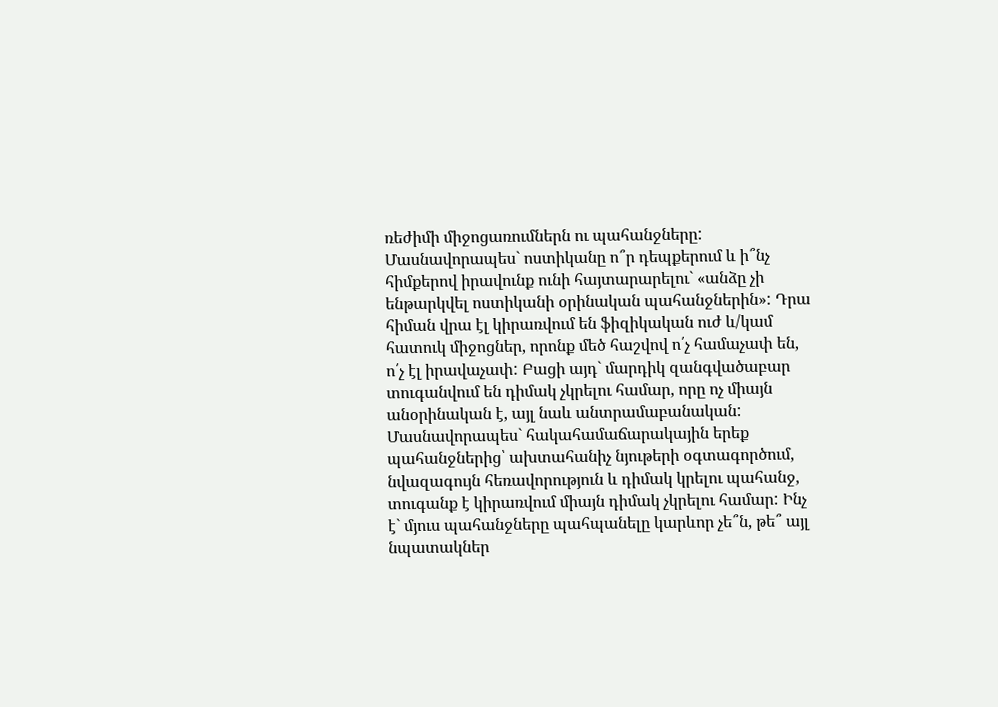ռեժիմի միջոցառումներն ու պահանջները: Մասնավորապես` ոստիկանը ո՞ր դեպքերում և ի՞նչ հիմքերով իրավունք ունի հայտարարելու` «անձը չի ենթարկվել ոստիկանի օրինական պահանջներին»: Դրա հիման վրա էլ կիրառվում են ֆիզիկական ուժ և/կամ հատուկ միջոցներ, որոնք մեծ հաշվով ո՛չ համաչափ են, ո՛չ էլ իրավաչափ: Բացի այդ` մարդիկ զանգվածաբար տուգանվում են դիմակ չկրելու համար, որը ոչ միայն անօրինական է, այլ նաև անտրամաբանական: Մասնավորապես` հակահամաճարակային երեք պահանջներից՝ ախտահանիչ նյութերի օգտագործում, նվազագույն հեռավորություն և դիմակ կրելու պահանջ, տուգանք է կիրառվում միայն դիմակ չկրելու համար: Ինչ է` մյուս պահանջները պահպանելը կարևոր չե՞ն, թե՞ այլ նպատակներ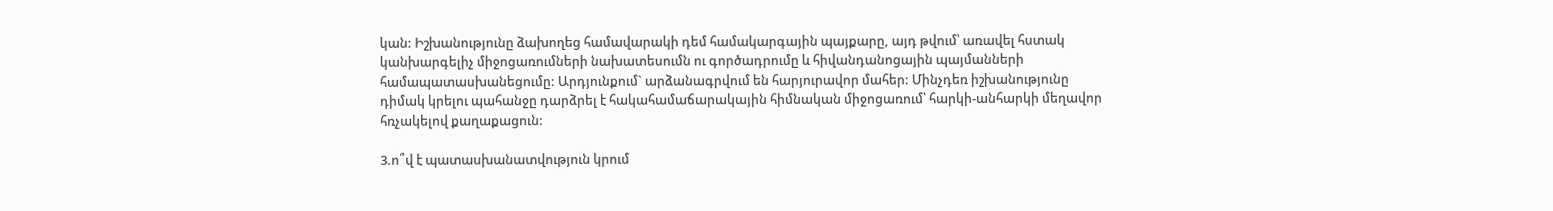կան: Իշխանությունը ձախողեց համավարակի դեմ համակարգային պայքարը, այդ թվում՝ առավել հստակ կանխարգելիչ միջոցառումների նախատեսումն ու գործադրումը և հիվանդանոցային պայմանների համապատասխանեցումը: Արդյունքում` արձանագրվում են հարյուրավոր մահեր: Մինչդեռ իշխանությունը դիմակ կրելու պահանջը դարձրել է հակահամաճարակային հիմնական միջոցառում՝ հարկի-անհարկի մեղավոր հռչակելով քաղաքացուն:

3.ո՞վ է պատասխանատվություն կրում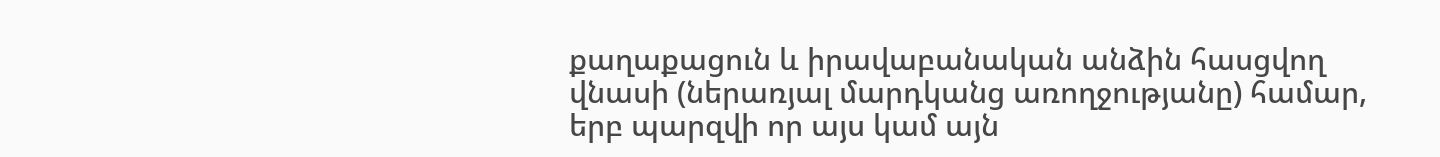քաղաքացուն և իրավաբանական անձին հասցվող վնասի (ներառյալ մարդկանց առողջությանը) համար, երբ պարզվի որ այս կամ այն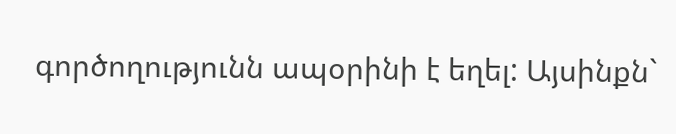գործողությունն ապօրինի է եղել: Այսինքն`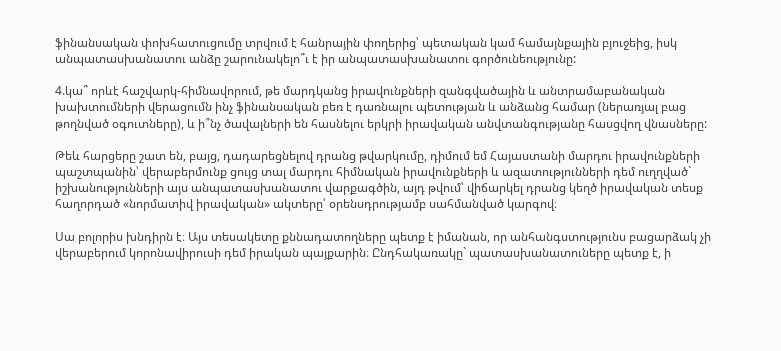ֆինանսական փոխհատուցումը տրվում է հանրային փողերից՝ պետական կամ համայնքային բյուջեից, իսկ անպատասխանատու անձը շարունակելո՞ւ է իր անպատասխանատու գործունեությունը:

4.կա՞ որևէ հաշվարկ-հիմնավորում, թե մարդկանց իրավունքների զանգվածային և անտրամաբանական խախտումների վերացումն ինչ ֆինանսական բեռ է դառնալու պետության և անձանց համար (ներառյալ բաց թողնված օգուտները), և ի՞նչ ծավալների են հասնելու երկրի իրավական անվտանգությանը հասցվող վնասները:

Թեև հարցերը շատ են, բայց, դադարեցնելով դրանց թվարկումը, դիմում եմ Հայաստանի մարդու իրավունքների պաշտպանին՝ վերաբերմունք ցույց տալ մարդու հիմնական իրավունքների և ազատությունների դեմ ուղղված` իշխանությունների այս անպատասխանատու վարքագծին, այդ թվում՝ վիճարկել դրանց կեղծ իրավական տեսք հաղորդած «նորմատիվ իրավական» ակտերը՝ օրենսդրությամբ սահմանված կարգով։

Սա բոլորիս խնդիրն է։ Այս տեսակետը քննադատողները պետք է իմանան, որ անհանգստությունս բացարձակ չի վերաբերում կորոնավիրուսի դեմ իրական պայքարին։ Ընդհակառակը` պատասխանատուները պետք է, ի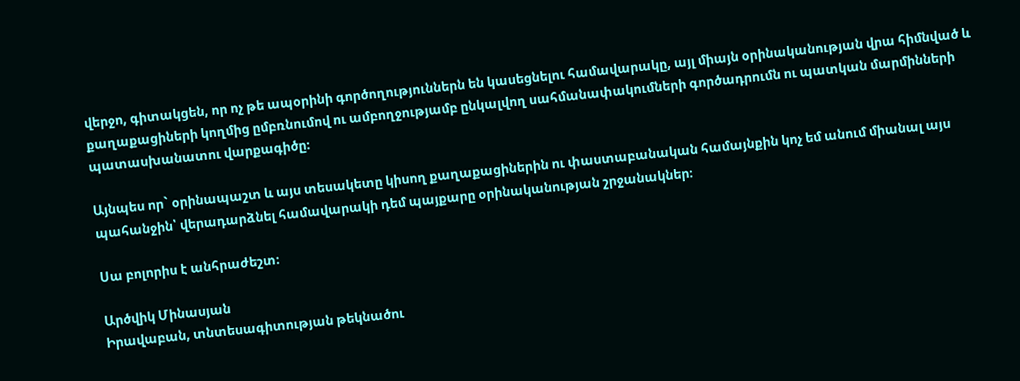վերջո, գիտակցեն, որ ոչ թե ապօրինի գործողություններն են կասեցնելու համավարակը, այլ միայն օրինականության վրա հիմնված և քաղաքացիների կողմից ըմբռնումով ու ամբողջությամբ ընկալվող սահմանափակումների գործադրումն ու պատկան մարմինների պատասխանատու վարքագիծը։

Այնպես որ` օրինապաշտ և այս տեսակետը կիսող քաղաքացիներին ու փաստաբանական համայնքին կոչ եմ անում միանալ այս պահանջին՝ վերադարձնել համավարակի դեմ պայքարը օրինականության շրջանակներ։

Սա բոլորիս է անհրաժեշտ։

Արծվիկ Մինասյան
Իրավաբան, տնտեսագիտության թեկնածու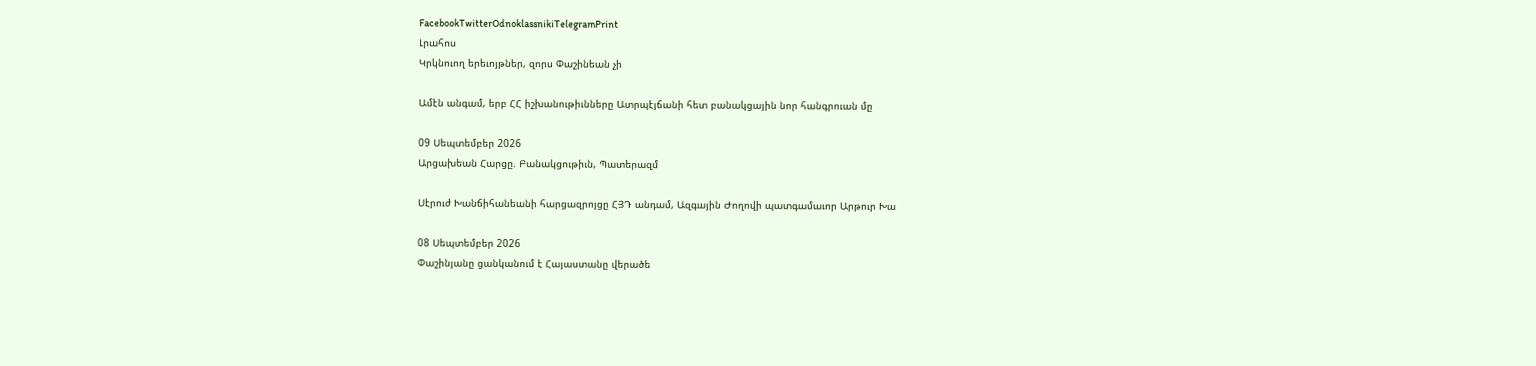FacebookTwitterOdnoklassnikiTelegramPrint
Լրահոս
Կրկնուող երեւոյթներ, զորս Փաշինեան չի

Ամէն անգամ, երբ ՀՀ իշխանութիւնները Ատրպէյճանի հետ բանակցային նոր հանգրուան մը

09 Սեպտեմբեր 2026
Արցախեան Հարցը. Բանակցութիւն, Պատերազմ

Սէրուժ Խանճիհանեանի հարցազրոյցը ՀՅԴ անդամ, Ազգային Ժողովի պատգամաւոր Արթուր Խա

08 Սեպտեմբեր 2026
Փաշինյանը ցանկանում է Հայաստանը վերածե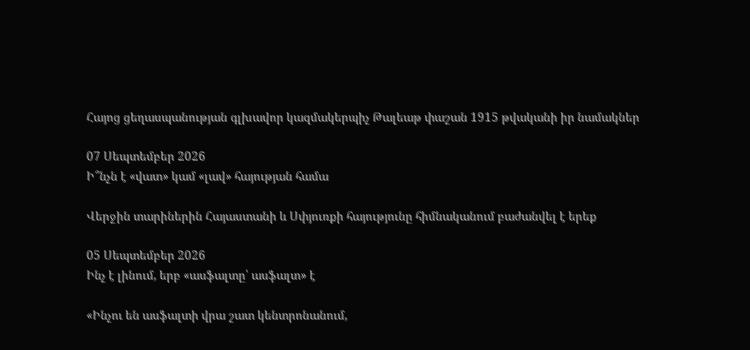Հայոց ցեղասպանության գլխավոր կազմակերպիչ Թալեաթ փաշան 1915 թվականի իր նամակներ

07 Սեպտեմբեր 2026
Ի՞նչն է «վատ» կամ «լավ» հայության համա

Վերջին տարիներին Հայաստանի և Սփյուռքի հայությունը հիմնականում բաժանվել է երեք

05 Սեպտեմբեր 2026
Ինչ է լինում, երբ «ասֆալտը՝ ասֆալտ» է

«Ինչու են ասֆալտի վրա շատ կենտրոնանում,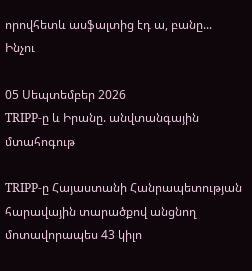որովհետև ասֆալտից էդ ա, բանը... Ինչու

05 Սեպտեմբեր 2026
TRIPP-ը և Իրանը. անվտանգային մտահոգութ

TRIPP-ը Հայաստանի Հանրապետության հարավային տարածքով անցնող մոտավորապես 43 կիլո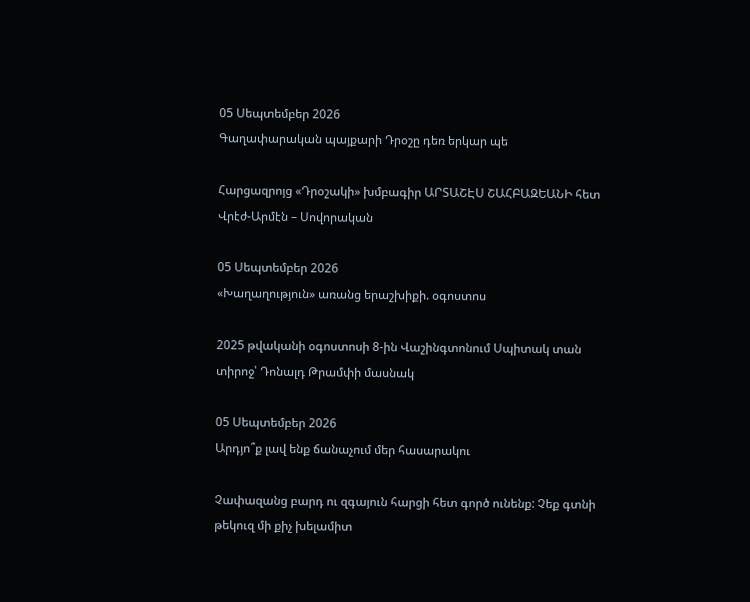05 Սեպտեմբեր 2026
Գաղափարական պայքարի Դրօշը դեռ երկար պե

Հարցազրոյց «Դրօշակի» խմբագիր ԱՐՏԱՇԷՍ ՇԱՀԲԱԶԵԱՆԻ հետ Վրէժ-Արմէն – Սովորական

05 Սեպտեմբեր 2026
«Խաղաղություն» առանց երաշխիքի. օգոստոս

2025 թվականի օգոստոսի 8-ին Վաշինգտոնում Սպիտակ տան տիրոջ՝ Դոնալդ Թրամփի մասնակ

05 Սեպտեմբեր 2026
Արդյո՞ք լավ ենք ճանաչում մեր հասարակու

Չափազանց բարդ ու զգայուն հարցի հետ գործ ունենք: Չեք գտնի թեկուզ մի քիչ խելամիտ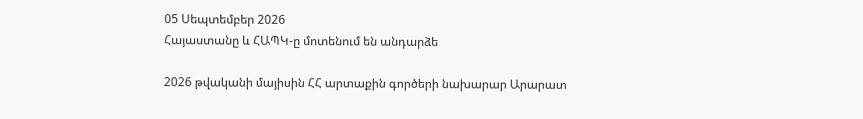05 Սեպտեմբեր 2026
Հայաստանը և ՀԱՊԿ-ը մոտենում են անդարձե

2026 թվականի մայիսին ՀՀ արտաքին գործերի նախարար Արարատ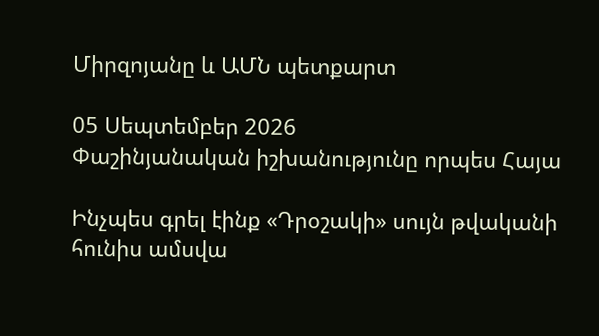Միրզոյանը և ԱՄՆ պետքարտ

05 Սեպտեմբեր 2026
Փաշինյանական իշխանությունը որպես Հայա

Ինչպես գրել էինք «Դրօշակի» սույն թվականի հունիս ամսվա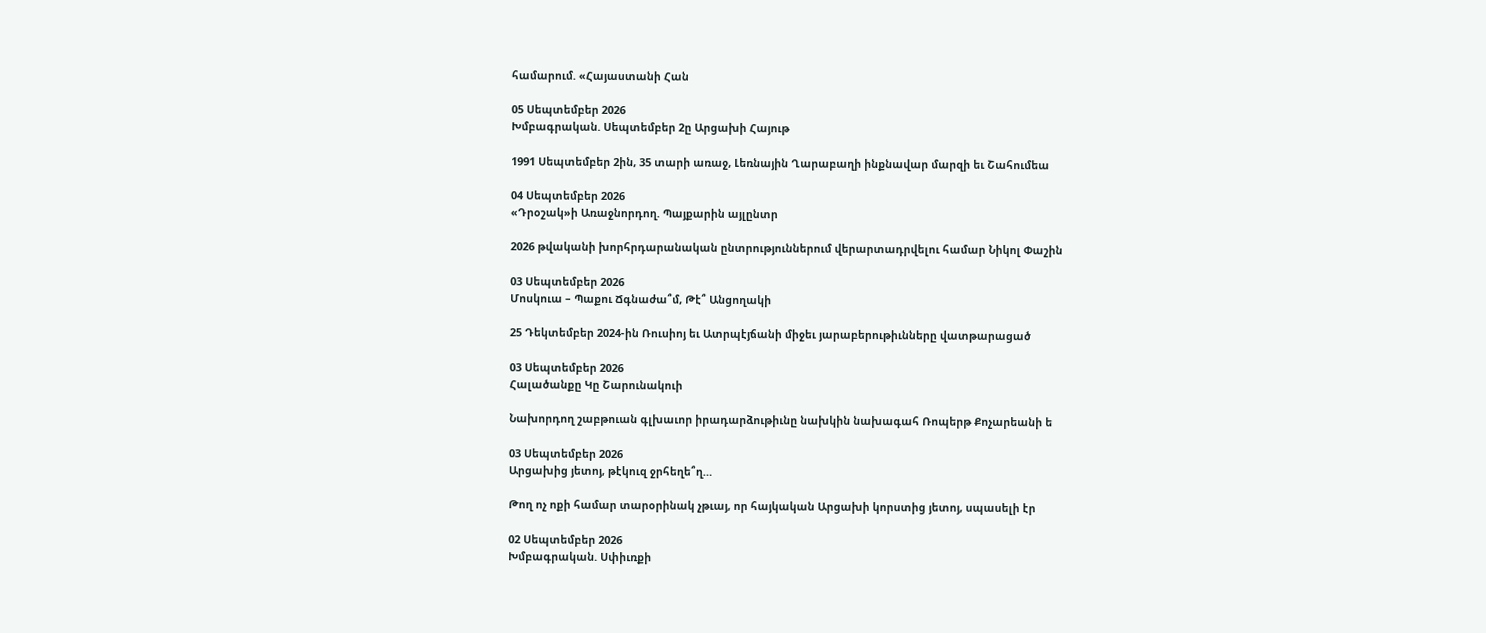համարում. «Հայաստանի Հան

05 Սեպտեմբեր 2026
Խմբագրական. Սեպտեմբեր 2ը Արցախի Հայութ

1991 Սեպտեմբեր 2ին, 35 տարի առաջ, Լեռնային Ղարաբաղի ինքնավար մարզի եւ Շահումեա

04 Սեպտեմբեր 2026
«Դրօշակ»ի Առաջնորդող. Պայքարին այլընտր

2026 թվականի խորհրդարանական ընտրություններում վերարտադրվելու համար Նիկոլ Փաշին

03 Սեպտեմբեր 2026
Մոսկուա – Պաքու Ճգնաժա՞մ, Թէ՞ Անցողակի

25 Դեկտեմբեր 2024-ին Ռուսիոյ եւ Ատրպէյճանի միջեւ յարաբերութիւնները վատթարացած

03 Սեպտեմբեր 2026
Հալածանքը Կը Շարունակուի

Նախորդող շաբթուան գլխաւոր իրադարձութիւնը նախկին նախագահ Ռոպերթ Քոչարեանի ե

03 Սեպտեմբեր 2026
Արցախից յետոյ, թէկուզ ջրհեղե՞ղ…

Թող ոչ ոքի համար տարօրինակ չթւայ, որ հայկական Արցախի կորստից յետոյ, սպասելի էր

02 Սեպտեմբեր 2026
Խմբագրական. Սփիւռքի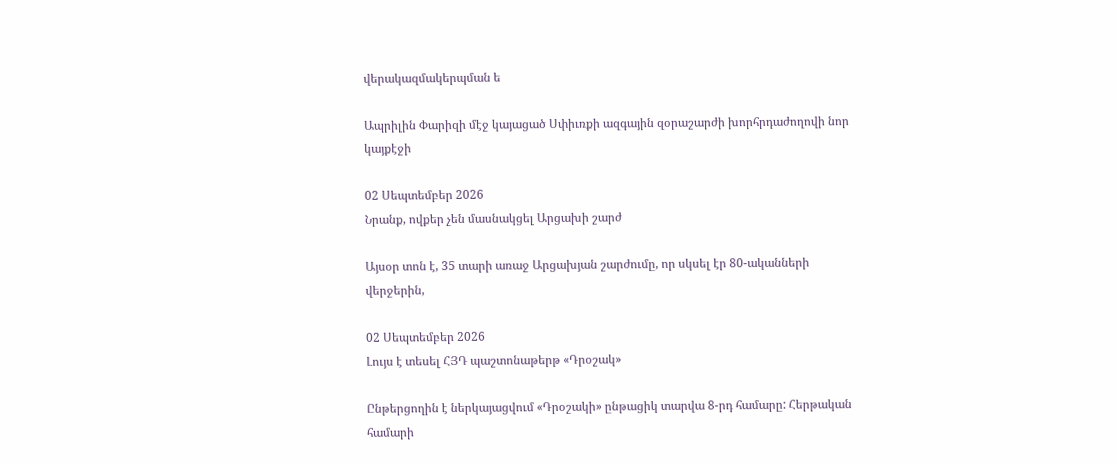վերակազմակերպման ե

Ապրիլին Փարիզի մէջ կայացած Սփիւռքի ազգային զօրաշարժի խորհրդաժողովի նոր կայքէջի

02 Սեպտեմբեր 2026
Նրանք, ովքեր չեն մասնակցել Արցախի շարժ

Այսօր տոն է, 35 տարի առաջ Արցախյան շարժումը, որ սկսել էր 80-ականների վերջերին,

02 Սեպտեմբեր 2026
Լույս է տեսել ՀՅԴ պաշտոնաթերթ «Դրօշակ»

Ընթերցողին է ներկայացվում «Դրօշակի» ընթացիկ տարվա 8-րդ համարը: Հերթական համարի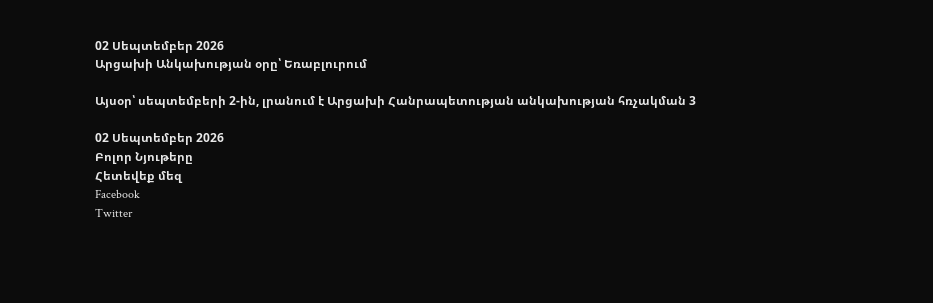02 Սեպտեմբեր 2026
Արցախի Անկախության օրը՝ Եռաբլուրում

Այսօր՝ սեպտեմբերի 2-ին, լրանում է Արցախի Հանրապետության անկախության հռչակման 3

02 Սեպտեմբեր 2026
Բոլոր Նյութերը
Հետեվեք մեզ
Facebook
Twitter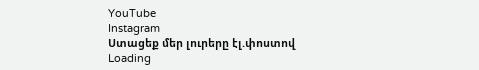YouTube
Instagram
Ստացեք մեր լուրերը էլ.փոստով
Loading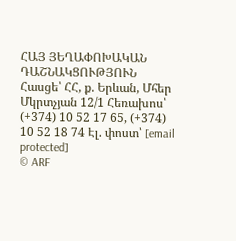ՀԱՅ ՅԵՂԱՓՈԽԱԿԱՆ ԴԱՇՆԱԿՑՈՒԹՅՈՒՆ Հասցե՝ ՀՀ, ք. Երևան, Մհեր Մկրտչյան 12/1 Հեռախոս՝ (+374) 10 52 17 65, (+374) 10 52 18 74 Էլ. փոստ՝ [email protected]
© ARF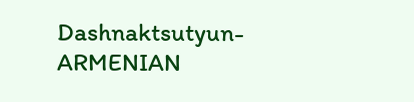Dashnaktsutyun- ARMENIAN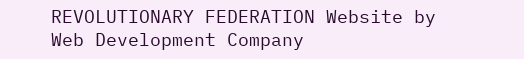REVOLUTIONARY FEDERATION Website by Web Development Company